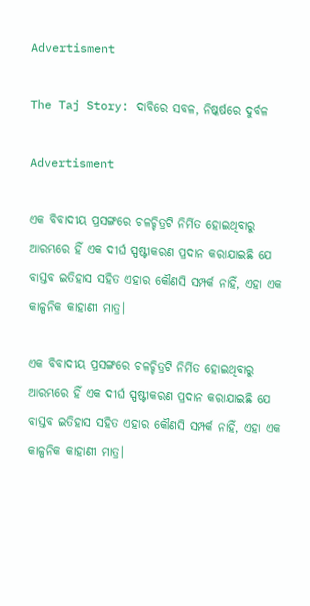Advertisment

The Taj Story: ଦାବିରେ ସବଳ, ନିଷ୍କର୍ଷରେ ଦୁର୍ବଳ

Advertisment

ଏକ ବିବାଦୀୟ ପ୍ରସଙ୍ଗରେ ଚଳଚ୍ଚିତ୍ରଟି ନିର୍ମିତ ହୋଇଥିବାରୁ ଆରମ୍ଭରେ ହିଁ ଏକ ଦୀର୍ଘ ସ୍ପଷ୍ଟୀକରଣ ପ୍ରଦାନ କରାଯାଇଛି ଯେ ବାସ୍ତବ ଇତିହାସ ସହିତ ଏହାର କୌଣସି ସମ୍ପର୍କ ନାହିଁ, ଏହା ଏକ କାଳ୍ପନିକ କାହାଣୀ ମାତ୍ର।

ଏକ ବିବାଦୀୟ ପ୍ରସଙ୍ଗରେ ଚଳଚ୍ଚିତ୍ରଟି ନିର୍ମିତ ହୋଇଥିବାରୁ ଆରମ୍ଭରେ ହିଁ ଏକ ଦୀର୍ଘ ସ୍ପଷ୍ଟୀକରଣ ପ୍ରଦାନ କରାଯାଇଛି ଯେ ବାସ୍ତବ ଇତିହାସ ସହିତ ଏହାର କୌଣସି ସମ୍ପର୍କ ନାହିଁ, ଏହା ଏକ କାଳ୍ପନିକ କାହାଣୀ ମାତ୍ର।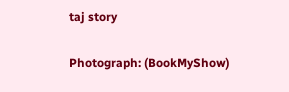taj story

Photograph: (BookMyShow)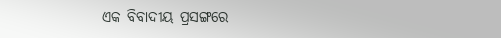ଏକ ବିବାଦୀୟ ପ୍ରସଙ୍ଗରେ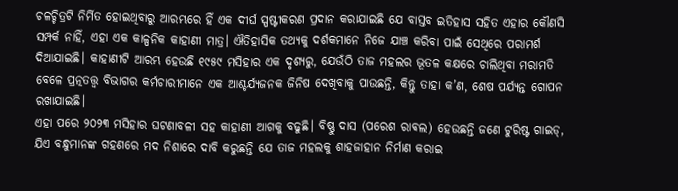ଚଳଚ୍ଚିତ୍ରଟି ନିର୍ମିତ ହୋଇଥିବାରୁ ଆରମ୍ଭରେ ହିଁ ଏକ ଦୀର୍ଘ ସ୍ପଷ୍ଟୀକରଣ ପ୍ରଦାନ କରାଯାଇଛି ଯେ ବାସ୍ତବ ଇତିହାସ ସହିତ ଏହାର କୌଣସି ସମ୍ପର୍କ ନାହିଁ, ଏହା ଏକ କାଳ୍ପନିକ କାହାଣୀ ମାତ୍ର। ଐତିହାସିକ ତଥ୍ୟକୁ ଦର୍ଶକମାନେ ନିଜେ ଯାଞ୍ଚ କରିବା ପାଇଁ ସେଥିରେ ପରାମର୍ଶ ଦିଆଯାଇଛି। କାହାଣୀଟି ଆରମ୍ଭ ହେଉଛି ୧୯୫୯ ମସିହାର ଏକ ଦୃଶ୍ୟରୁ, ଯେଉଁଠି ତାଜ ମହଲର ଭୂତଳ କକ୍ଷରେ ଚାଲିଥିବା ମରାମତି ବେଳେ ପ୍ରତ୍ନତତ୍ତ୍ବ ବିଭାଗର କର୍ମଚାରୀମାନେ ଏକ ଆଶ୍ଚର୍ଯ୍ୟଜନକ ଜିନିଷ ଦେଖିବାକୁ ପାଉଛନ୍ତି, କିନ୍ତୁ ତାହା କ’ଣ, ଶେଷ ପର୍ଯ୍ୟନ୍ତ ଗୋପନ ରଖାଯାଇଛି।
ଏହା ପରେ ୨୦୨୩ ମସିହାର ଘଟଣାବଳୀ ସହ କାହାଣୀ ଆଗକୁ ବଢୁଛି। ବିଷ୍ଣୁ ଦାସ (ପରେଶ ରାଵଲ) ହେଉଛନ୍ତି ଜଣେ ଟୁରିଷ୍ଟ ଗାଇଡ୍‌, ଯିଏ ବନ୍ଧୁମାନଙ୍କ ଗହଣରେ ମଦ ନିଶାରେ ଦାବି କରୁଛନ୍ତି ଯେ ତାଜ ମହଲକୁ ଶାହଜାହାନ ନିର୍ମାଣ କରାଇ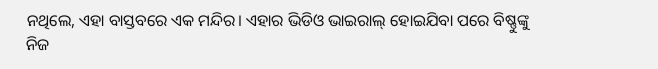ନଥିଲେ, ଏହା ବାସ୍ତବରେ ଏକ ମନ୍ଦିର। ଏହାର ଭିଡିଓ ଭାଇରାଲ୍‌ ହୋଇଯିବା ପରେ ବିଷ୍ଣୁଙ୍କୁ ନିଜ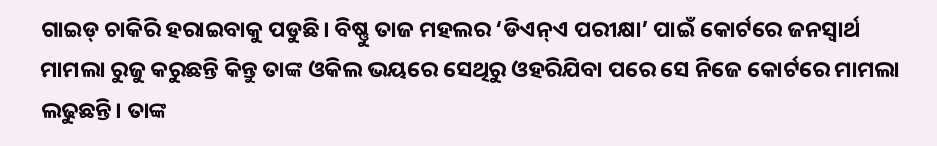ଗାଇଡ୍‌ ଚାକିରି ହରାଇବାକୁ ପଡୁଛି। ବିଷ୍ଣୁ ତାଜ ମହଲର ‘ଡିଏନ୍‌ଏ ପରୀକ୍ଷା’ ପାଇଁ କୋର୍ଟରେ ଜନସ୍ବାର୍ଥ ମାମଲା ରୁଜୁ କରୁଛନ୍ତି କିନ୍ତୁ ତାଙ୍କ ଓକିଲ ଭୟରେ ସେଥିରୁ ଓହରିଯିବା ପରେ ସେ ନିଜେ କୋର୍ଟରେ ମାମଲା ଲଢୁଛନ୍ତି। ତାଙ୍କ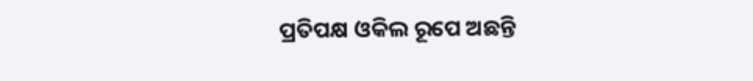ପ୍ରତିପକ୍ଷ ଓକିଲ ରୂପେ ଅଛନ୍ତି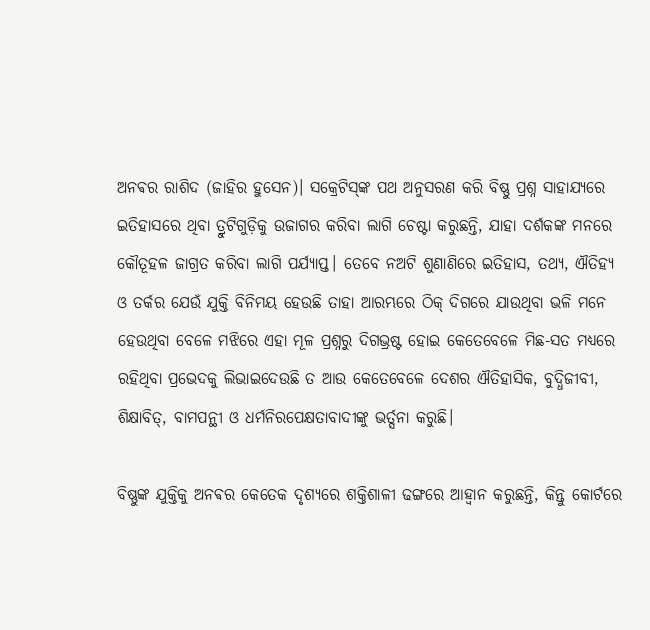ଅନଵର ରାଶିଦ (ଜାହିର ହୁସେନ)। ସକ୍ରେଟିସ୍‌ଙ୍କ ପଥ ଅନୁସରଣ କରି ବିଷ୍ଣୁ ପ୍ରଶ୍ନ ସାହାଯ୍ୟରେ ଇତିହାସରେ ଥିବା ତ୍ରୁଟିଗୁଡ଼ିକୁ ଉଜାଗର କରିବା ଲାଗି ଚେଷ୍ଟା କରୁଛନ୍ତି, ଯାହା ଦର୍ଶକଙ୍କ ମନରେ କୌତୂହଳ ଜାଗ୍ରତ କରିବା ଲାଗି ପର୍ଯ୍ୟାପ୍ତ। ତେବେ ନଅଟି ଶୁଣାଣିରେ ଇତିହାସ, ତଥ୍ୟ, ଐତିହ୍ୟ ଓ ତର୍କର ଯେଉଁ ଯୁକ୍ତି ବିନିମୟ ହେଉଛି ତାହା ଆରମ୍ଭରେ ଠିକ୍‌ ଦିଗରେ ଯାଉଥିବା ଭଳି ମନେ ହେଉଥିବା ବେଳେ ମଝିରେ ଏହା ମୂଳ ପ୍ରଶ୍ନରୁ ଦିଗଭ୍ରଷ୍ଟ ହୋଇ କେତେବେଳେ ମିଛ-ସତ ମଧ୍ୟରେ ରହିଥିବା ପ୍ରଭେଦକୁ ଲିଭାଇଦେଉଛି ତ ଆଉ କେତେବେଳେ ଦେଶର ଐତିହାସିକ, ବୁଦ୍ଧିଜୀବୀ, ଶିକ୍ଷାବିତ୍‌, ବାମପନ୍ଥୀ ଓ ଧର୍ମନିରପେକ୍ଷତାବାଦୀଙ୍କୁ ଭର୍ତ୍ସନା କରୁଛି।

ବିଷ୍ଣୁଙ୍କ ଯୁକ୍ତିକୁ ଅନଵର କେତେକ ଦୃଶ୍ୟରେ ଶକ୍ତିଶାଳୀ ଢଙ୍ଗରେ ଆହ୍ବାନ କରୁଛନ୍ତି, କିନ୍ତୁ କୋର୍ଟରେ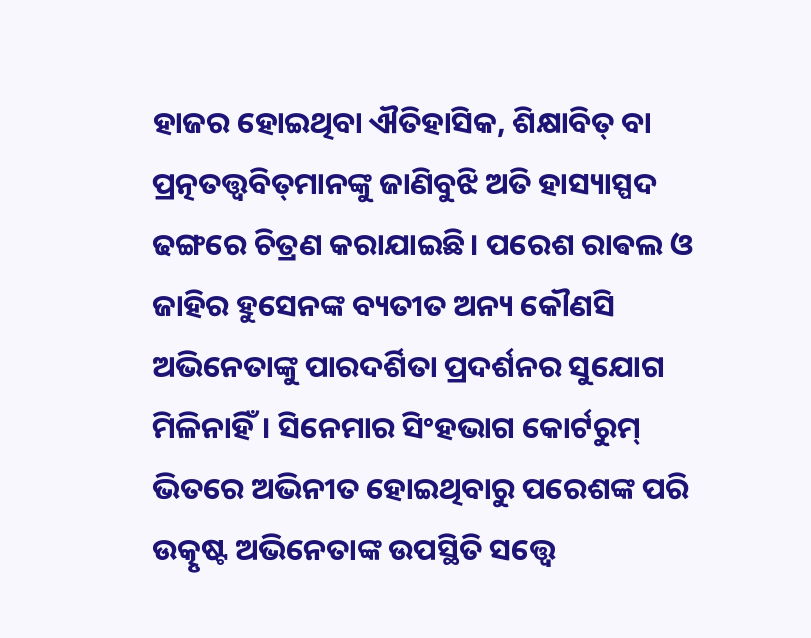ହାଜର ହୋଇଥିବା ଐତିହାସିକ, ଶିକ୍ଷାବିତ୍‌ ବା ପ୍ରତ୍ନତତ୍ତ୍ବବିତ୍‌ମାନଙ୍କୁ ଜାଣିବୁଝି ଅତି ହାସ୍ୟାସ୍ପଦ ଢଙ୍ଗରେ ଚିତ୍ରଣ କରାଯାଇଛି। ପରେଶ ରାଵଲ ଓ ଜାହିର ହୁସେନଙ୍କ ବ୍ୟତୀତ ଅନ୍ୟ କୌଣସି ଅଭିନେତାଙ୍କୁ ପାରଦର୍ଶିତା ପ୍ରଦର୍ଶନର ସୁଯୋଗ ମିଳିନାହିଁ। ସିନେମାର ସିଂହଭାଗ କୋର୍ଟରୁମ୍‌ ଭିତରେ ଅଭିନୀତ ହୋଇଥିବାରୁ ପରେଶଙ୍କ ପରି ଉତ୍କୃଷ୍ଟ ଅଭିନେତାଙ୍କ ଉପସ୍ଥିତି ସତ୍ତ୍ବେ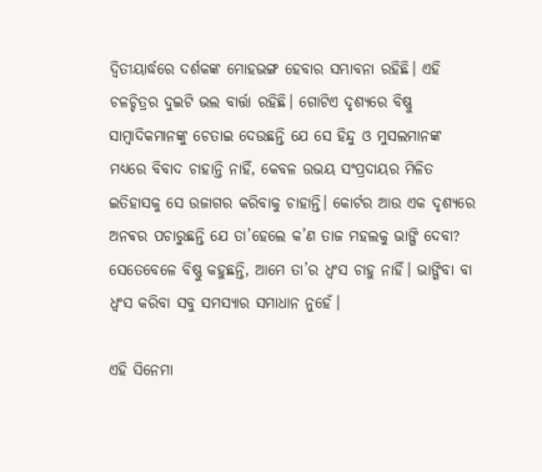ଦ୍ବିତୀୟାର୍ଦ୍ଧରେ ଦର୍ଶକଙ୍କ ମୋହଭଙ୍ଗ ହେବାର ସମ୍ଭାବନା ରହିଛି। ଏହି ଚଳଚ୍ଚିତ୍ରର ଦୁଇଟି ଭଲ ବାର୍ତ୍ତା ରହିଛି। ଗୋଟିଏ ଦୃଶ୍ୟରେ ବିଷ୍ଣୁ ସାମ୍ବାଦିକମାନଙ୍କୁ ଚେତାଇ ଦେଉଛନ୍ତି ଯେ ସେ ହିନ୍ଦୁ ଓ ମୁସଲମାନଙ୍କ ମଧ୍ୟରେ ବିବାଦ ଚାହାନ୍ତି ନାହିଁ, କେବଳ ଉଭୟ ସଂପ୍ରଦାୟର ମିଳିତ ଇତିହାସକୁ ସେ ଉଜାଗର କରିବାକୁ ଚାହାନ୍ତି। କୋର୍ଟର ଆଉ ଏକ ଦୃଶ୍ୟରେ ଅନଵର ପଚାରୁଛନ୍ତି ଯେ ତା’ହେଲେ କ’ଣ ତାଜ ମହଲକୁ ଭାଙ୍ଗି ଦେବା? ସେତେବେଳେ ବିଷ୍ଣୁ କହୁଛନ୍ତି, ଆମେ ତା’ର ଧ୍ବଂସ ଚାହୁ ନାହିଁ। ଭାଙ୍ଗିବା ବା ଧ୍ବଂସ କରିବା ସବୁ ସମସ୍ୟାର ସମାଧାନ ନୁହେଁ।

ଏହି ସିନେମା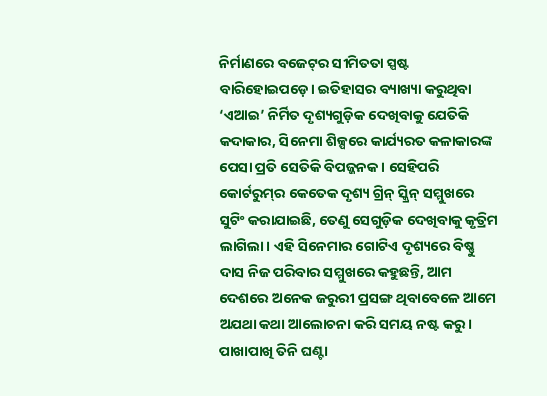ନିର୍ମାଣରେ ବଜେଟ୍‌ର ସୀମିତତା ସ୍ପଷ୍ଟ ବାରିହୋଇପଡ଼େ। ଇତିହାସର ବ୍ୟାଖ୍ୟା କରୁଥିବା ‘ଏଆଇ’ ନିର୍ମିତ ଦୃଶ୍ୟଗୁଡ଼ିକ ଦେଖିବାକୁ ଯେତିକି କଦାକାର, ସିନେମା ଶିଳ୍ପରେ କାର୍ଯ୍ୟରତ କଳାକାରଙ୍କ ପେସା ପ୍ରତି ସେତିକି ବିପଜ୍ଜନକ। ସେହିପରି କୋର୍ଟରୁମ୍‌ର କେତେକ ଦୃଶ୍ୟ ଗ୍ରିନ୍‌ ସ୍କ୍ରିନ୍‌ ସମ୍ମୁଖରେ ସୁଟିଂ କରାଯାଇଛି, ତେଣୁ ସେଗୁଡ଼ିକ ଦେଖିବାକୁ କୃତ୍ରିମ ଲାଗିଲା। ଏହି ସିନେମାର ଗୋଟିଏ ଦୃଶ୍ୟରେ ବିଷ୍ଣୁ ଦାସ ନିଜ ପରିବାର ସମ୍ମୁଖରେ କହୁଛନ୍ତି, ଆମ ଦେଶରେ ଅନେକ ଜରୁରୀ ପ୍ରସଙ୍ଗ ଥିବାବେଳେ ଆମେ ଅଯଥା କଥା ଆଲୋଚନା କରି ସମୟ ନଷ୍ଟ କରୁ। ପାଖାପାଖି ତିନି ଘଣ୍ଟା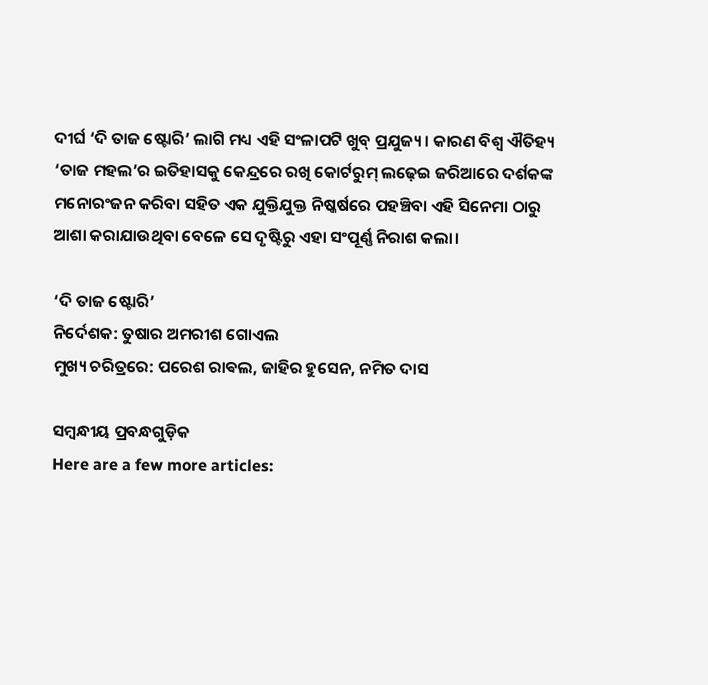ଦୀର୍ଘ ‘ଦି ତାଜ ଷ୍ଟୋରି’ ଲାଗି ମଧ୍ୟ ଏହି ସଂଳାପଟି ଖୁବ୍ ପ୍ରଯୁଜ୍ୟ। କାରଣ ବିଶ୍ବ ଐତିହ୍ୟ ‘ତାଜ ମହଲ’ର ଇତିହାସକୁ କେନ୍ଦ୍ରରେ ରଖି କୋର୍ଟରୁମ୍‌ ଲଢ଼େଇ ଜରିଆରେ ଦର୍ଶକଙ୍କ ମନୋରଂଜନ କରିବା ସହିତ ଏକ ଯୁକ୍ତିଯୁକ୍ତ ନିଷ୍କର୍ଷରେ ପହଞ୍ଚିବା ଏହି ସିନେମା ଠାରୁ ଆଶା କରାଯାଉଥିବା ବେଳେ ସେ ଦୃଷ୍ଟିରୁ ଏହା ସଂପୂର୍ଣ୍ଣ ନିରାଶ କଲା।

‘ଦି ତାଜ ଷ୍ଟୋରି’
ନିର୍ଦେଶକ: ତୁଷାର ଅମରୀଶ ଗୋଏଲ
ମୁଖ୍ୟ ଚରିତ୍ରରେ: ପରେଶ ରାଵଲ, ଜାହିର ହୁସେନ, ନମିତ ଦାସ

ସମ୍ବନ୍ଧୀୟ ପ୍ରବନ୍ଧଗୁଡ଼ିକ
Here are a few more articles: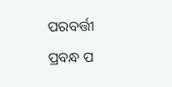ପରବର୍ତ୍ତୀ ପ୍ରବନ୍ଧ ପ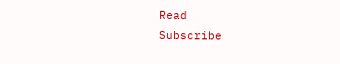Read
Subscribe